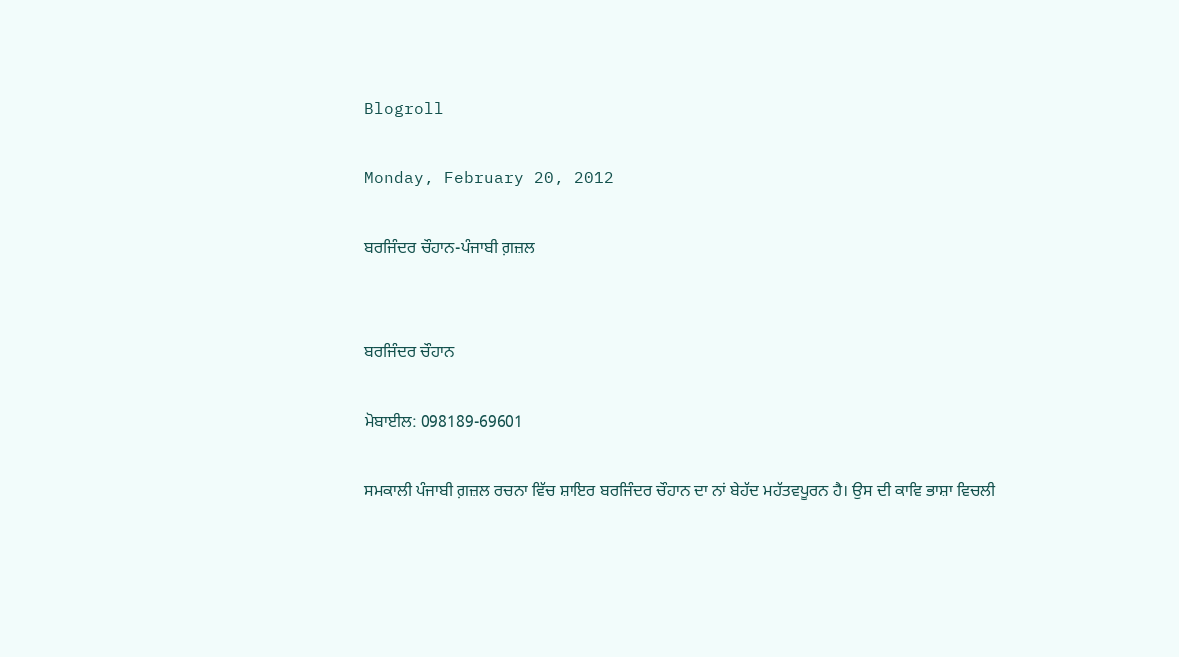Blogroll

Monday, February 20, 2012

ਬਰਜਿੰਦਰ ਚੌਹਾਨ-ਪੰਜਾਬੀ ਗ਼ਜ਼ਲ


ਬਰਜਿੰਦਰ ਚੌਹਾਨ

ਮੋਬਾਈਲ: 098189-69601

ਸਮਕਾਲੀ ਪੰਜਾਬੀ ਗ਼ਜ਼ਲ ਰਚਨਾ ਵਿੱਚ ਸ਼ਾਇਰ ਬਰਜਿੰਦਰ ਚੌਹਾਨ ਦਾ ਨਾਂ ਬੇਹੱਦ ਮਹੱਤਵਪੂਰਨ ਹੈ। ਉਸ ਦੀ ਕਾਵਿ ਭਾਸ਼ਾ ਵਿਚਲੀ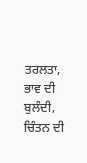ਤਰਲਤਾ, ਭਾਵ ਦੀ ਬੁਲੰਦੀ, ਚਿੰਤਨ ਦੀ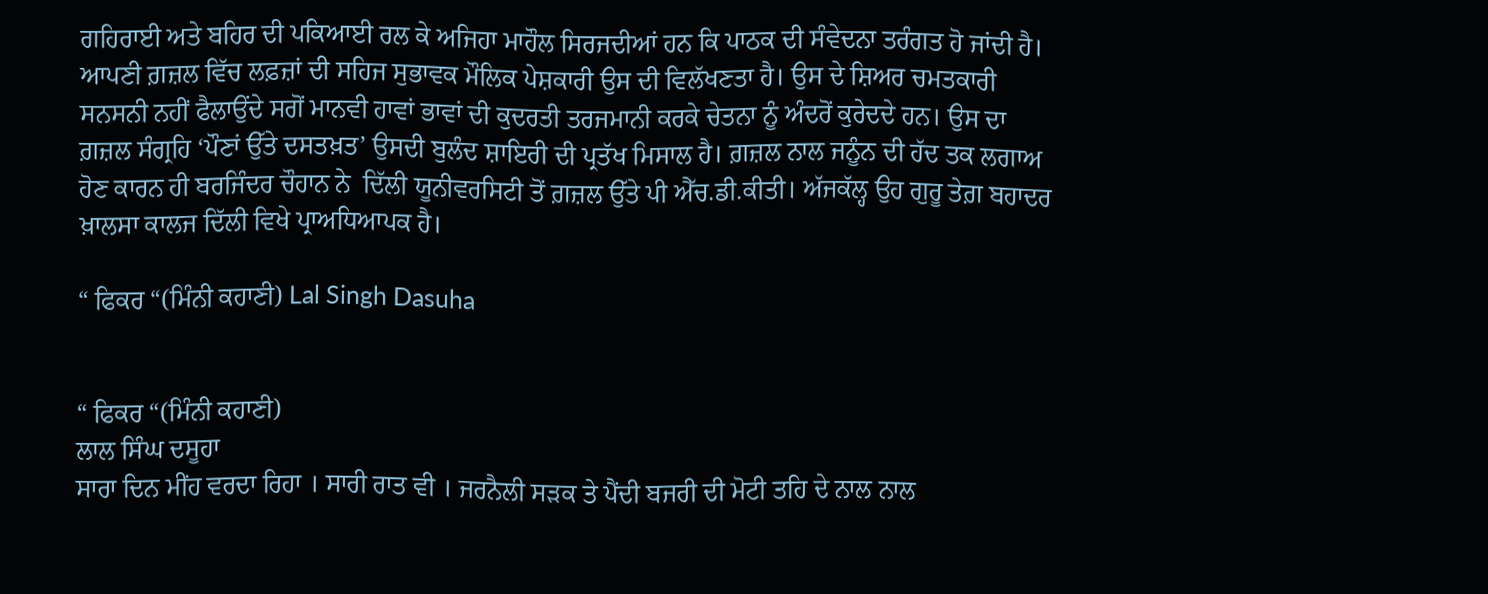ਗਹਿਰਾਈ ਅਤੇ ਬਹਿਰ ਦੀ ਪਕਿਆਈ ਰਲ ਕੇ ਅਜਿਹਾ ਮਾਹੌਲ ਸਿਰਜਦੀਆਂ ਹਨ ਕਿ ਪਾਠਕ ਦੀ ਸੰਵੇਦਨਾ ਤਰੰਗਤ ਹੋ ਜਾਂਦੀ ਹੈ। ਆਪਣੀ ਗ਼ਜ਼ਲ ਵਿੱਚ ਲਫ਼ਜ਼ਾਂ ਦੀ ਸਹਿਜ ਸੁਭਾਵਕ ਮੌਲਿਕ ਪੇਸ਼ਕਾਰੀ ਉਸ ਦੀ ਵਿਲੱਖਣਤਾ ਹੈ। ਉਸ ਦੇ ਸ਼ਿਅਰ ਚਮਤਕਾਰੀ ਸਨਸਨੀ ਨਹੀਂ ਫੈਲਾਉਂਦੇ ਸਗੋਂ ਮਾਨਵੀ ਹਾਵਾਂ ਭਾਵਾਂ ਦੀ ਕੁਦਰਤੀ ਤਰਜਮਾਨੀ ਕਰਕੇ ਚੇਤਨਾ ਨੂੰ ਅੰਦਰੋਂ ਕੁਰੇਦਦੇ ਹਨ। ਉਸ ਦਾ ਗ਼ਜ਼ਲ ਸੰਗ੍ਰਹਿ ‘ਪੌਣਾਂ ਉੱਤੇ ਦਸਤਖ਼ਤ’ ਉਸਦੀ ਬੁਲੰਦ ਸ਼ਾਇਰੀ ਦੀ ਪ੍ਰਤੱਖ ਮਿਸਾਲ ਹੈ। ਗ਼ਜ਼ਲ ਨਾਲ ਜਨੂੰਨ ਦੀ ਹੱਦ ਤਕ ਲਗਾਅ ਹੋਣ ਕਾਰਨ ਹੀ ਬਰਜਿੰਦਰ ਚੌਹਾਨ ਨੇ  ਦਿੱਲੀ ਯੂਨੀਵਰਸਿਟੀ ਤੋਂ ਗ਼ਜ਼ਲ ਉੱਤੇ ਪੀ ਐੱਚ.ਡੀ.ਕੀਤੀ। ਅੱਜਕੱਲ੍ਹ ਉਹ ਗੁਰੂ ਤੇਗ਼ ਬਹਾਦਰ ਖ਼ਾਲਸਾ ਕਾਲਜ ਦਿੱਲੀ ਵਿਖੇ ਪ੍ਰਾਅਧਿਆਪਕ ਹੈ।

“ ਫਿਕਰ “(ਮਿੰਨੀ ਕਹਾਣੀ) Lal Singh Dasuha


“ ਫਿਕਰ “(ਮਿੰਨੀ ਕਹਾਣੀ)
ਲਾਲ ਸਿੰਘ ਦਸੂਹਾ
ਸਾਰਾ ਦਿਨ ਮੀਂਹ ਵਰਦਾ ਰਿਹਾ । ਸਾਰੀ ਰਾਤ ਵੀ । ਜਰਨੈਲੀ ਸੜਕ ਤੇ ਪੈਂਦੀ ਬਜਰੀ ਦੀ ਮੋਟੀ ਤਹਿ ਦੇ ਨਾਲ ਨਾਲ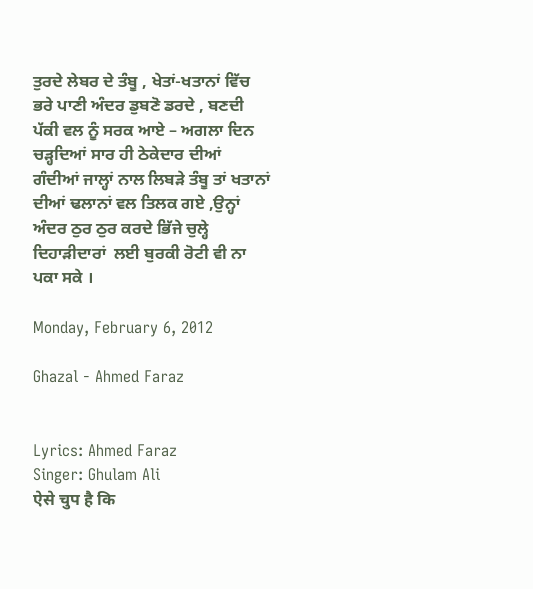ਤੁਰਦੇ ਲੇਬਰ ਦੇ ਤੰਬੂ , ਖੇਤਾਂ-ਖਤਾਨਾਂ ਵਿੱਚ ਭਰੇ ਪਾਣੀ ਅੰਦਰ ਡੁਬਣੋ ਡਰਦੇ , ਬਣਦੀ ਪੱਕੀ ਵਲ ਨੂੰ ਸਰਕ ਆਏ – ਅਗਲਾ ਦਿਨ ਚੜ੍ਹਦਿਆਂ ਸਾਰ ਹੀ ਠੇਕੇਦਾਰ ਦੀਆਂ ਗੰਦੀਆਂ ਜਾਲ੍ਹਾਂ ਨਾਲ ਲਿਬੜੇ ਤੰਬੂ ਤਾਂ ਖਤਾਨਾਂ ਦੀਆਂ ਢਲਾਨਾਂ ਵਲ ਤਿਲਕ ਗਏ ,ਉਨ੍ਹਾਂ ਅੰਦਰ ਠੁਰ ਠੁਰ ਕਰਦੇ ਭਿੱਜੇ ਚੁਲ੍ਹੇ ਦਿਹਾੜੀਦਾਰਾਂ  ਲਈ ਬੁਰਕੀ ਰੋਟੀ ਵੀ ਨਾ ਪਕਾ ਸਕੇ ।

Monday, February 6, 2012

Ghazal - Ahmed Faraz


Lyrics: Ahmed Faraz
Singer: Ghulam Ali
ऐसे चुप है कि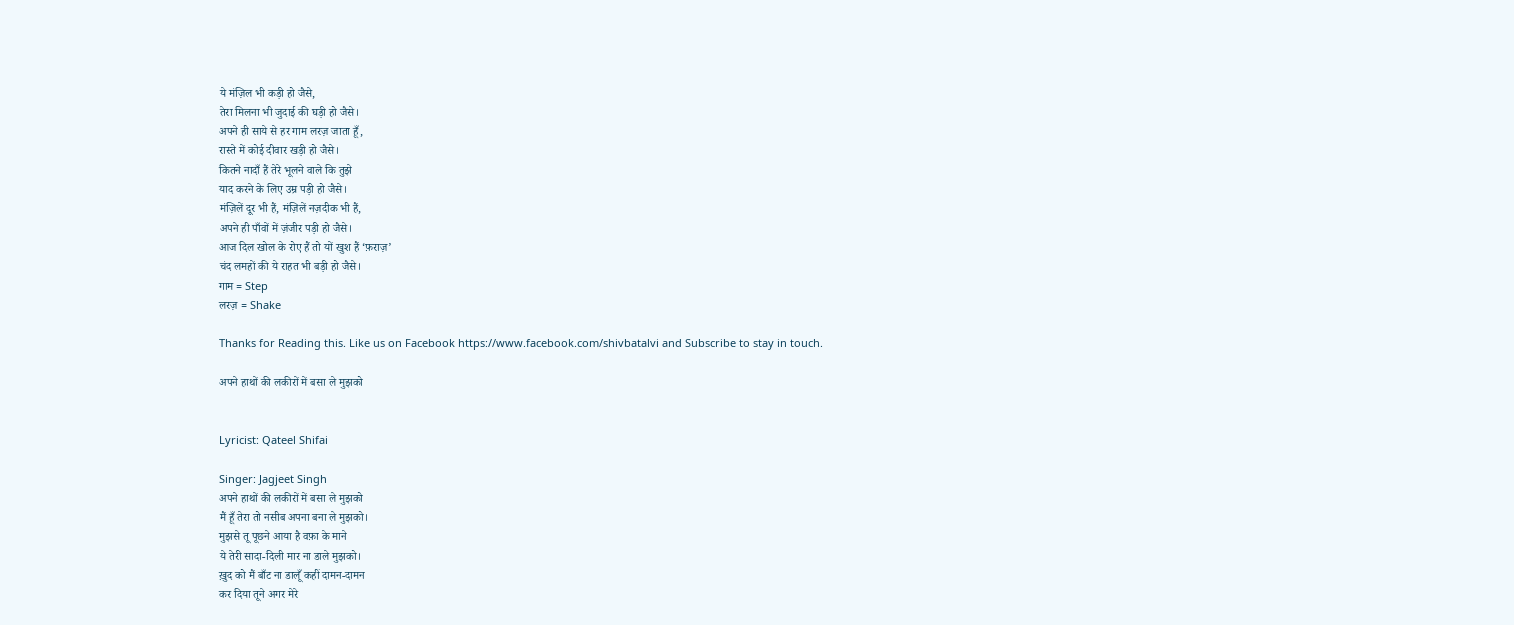ये मंज़िल भी कड़ी हो जैसे,
तेरा मिलना भी जुदाई की घड़ी हो जैसे।
अपने ही साये से हर गाम लरज़ जाता हूँ,
रास्ते में कोई दीवार खड़ी हो जैसे।
कितने नादाँ हैं तेरे भूलने वाले कि तुझे
याद करने के लिए उम्र पड़ी हो जैसे।
मंज़िलें दूर भी हैं, मंज़िलें नज़दीक भी हैं,
अपने ही पाँवों में ज़ंजीर पड़ी हो जैसे।
आज दिल खोल के रोए हैं तो यों खुश हैं ‘फ़राज़’
चंद लमहों की ये राहत भी बड़ी हो जैसे।
गाम = Step
लरज़ = Shake

Thanks for Reading this. Like us on Facebook https://www.facebook.com/shivbatalvi and Subscribe to stay in touch.

अपने हाथों की लकीरों में बसा ले मुझको


Lyricist: Qateel Shifai

Singer: Jagjeet Singh
अपने हाथों की लकीरों में बसा ले मुझको
मैं हूँ तेरा तो नसीब अपना बना ले मुझको।
मुझसे तू पूछने आया है वफ़ा के माने
ये तेरी सादा-दिली मार ना डाले मुझको।
ख़ुद को मैं बाँट ना डालूँ कहीं दामन-दामन
कर दिया तूने अगर मेरे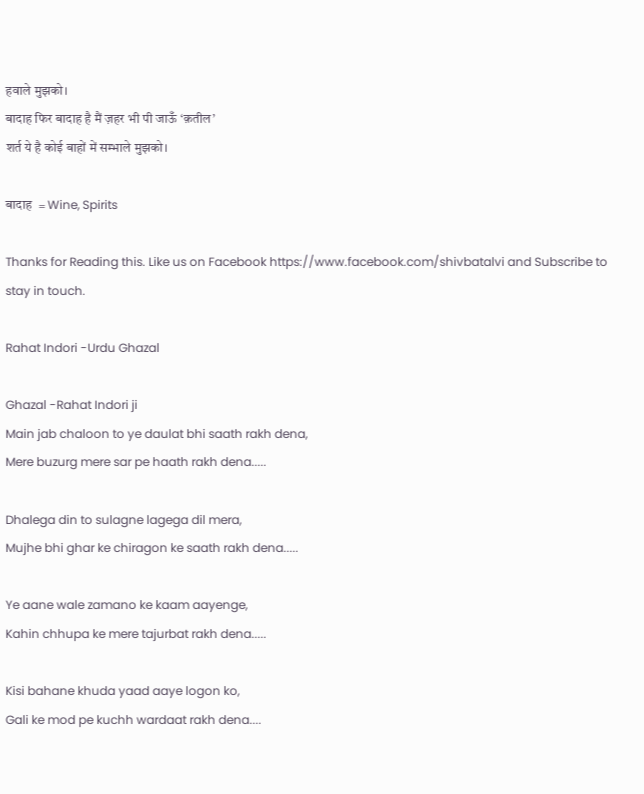हवाले मुझको।
बादाह फिर बादाह है मैं ज़हर भी पी जाऊँ ‘क़तील’
शर्त ये है कोई बाहों में सम्भाले मुझको।

बादाह  = Wine, Spirits

Thanks for Reading this. Like us on Facebook https://www.facebook.com/shivbatalvi and Subscribe to stay in touch.

Rahat Indori -Urdu Ghazal

Ghazal -Rahat Indori ji
Main jab chaloon to ye daulat bhi saath rakh dena,
Mere buzurg mere sar pe haath rakh dena.....

Dhalega din to sulagne lagega dil mera,
Mujhe bhi ghar ke chiragon ke saath rakh dena.....

Ye aane wale zamano ke kaam aayenge,
Kahin chhupa ke mere tajurbat rakh dena.....

Kisi bahane khuda yaad aaye logon ko,
Gali ke mod pe kuchh wardaat rakh dena....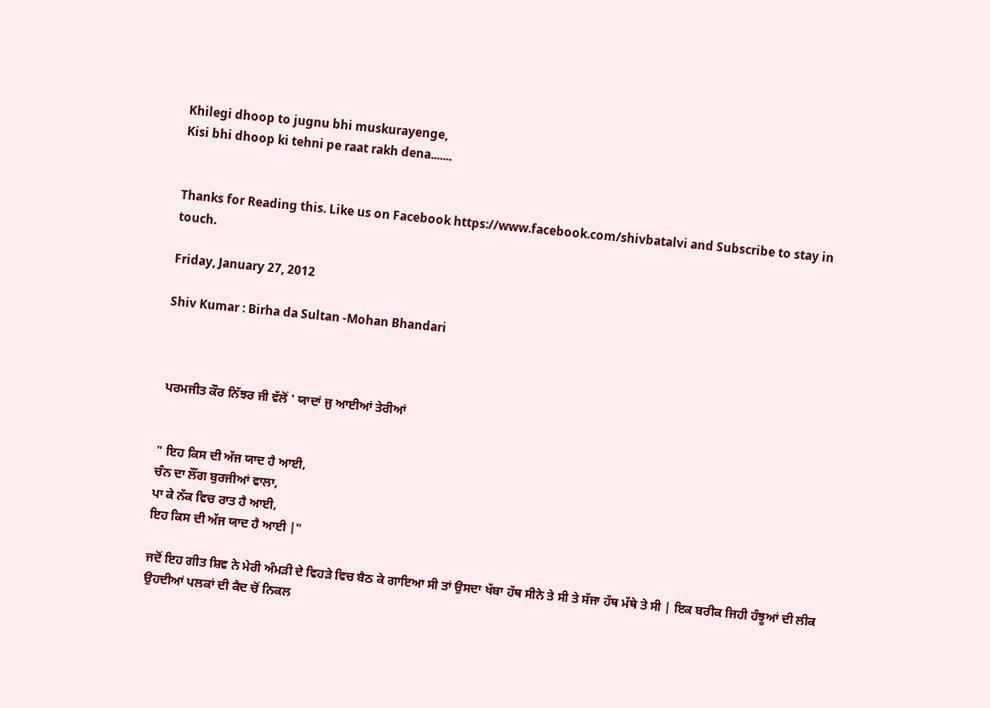Khilegi dhoop to jugnu bhi muskurayenge,
Kisi bhi dhoop ki tehni pe raat rakh dena.......


Thanks for Reading this. Like us on Facebook https://www.facebook.com/shivbatalvi and Subscribe to stay in touch.

Friday, January 27, 2012

Shiv Kumar : Birha da Sultan -Mohan Bhandari



 ਪਰਮਜੀਤ ਕੌਰ ਨਿੱਝਰ ਜੀ ਵੱਲੋਂ ' ਯਾਦਾਂ ਜੁ ਆਈਆਂ ਤੇਰੀਆਂ


" ਇਹ ਕਿਸ ਦੀ ਅੱਜ ਯਾਦ ਹੈ ਆਈ,
ਚੰਨ ਦਾ ਲੌਂਗ ਬੁਰਜੀਆਂ ਵਾਲਾ,
ਪਾ ਕੇ ਨੱਕ ਵਿਚ ਰਾਤ ਹੈ ਆਈ,
ਇਹ ਕਿਸ ਦੀ ਅੱਜ ਯਾਦ ਹੈ ਆਈ |"

ਜਦੋਂ ਇਹ ਗੀਤ ਸ਼ਿਵ ਨੇ ਮੇਰੀ ਅੰਮੜੀ ਦੇ ਵਿਹੜੇ ਵਿਚ ਬੈਠ ਕੇ ਗਾਇਆ ਸੀ ਤਾਂ ਉਸਦਾ ਖੱਬਾ ਹੱਥ ਸੀਨੇ ਤੇ ਸੀ ਤੇ ਸੱਜਾ ਹੱਥ ਮੱਥੇ ਤੇ ਸੀ | ਇਕ ਬਰੀਕ ਜਿਹੀ ਹੰਝੂਆਂ ਦੀ ਲੀਕ ਉਹਦੀਆਂ ਪਲਕਾਂ ਦੀ ਕੈਦ ਚੋਂ ਨਿਕਲ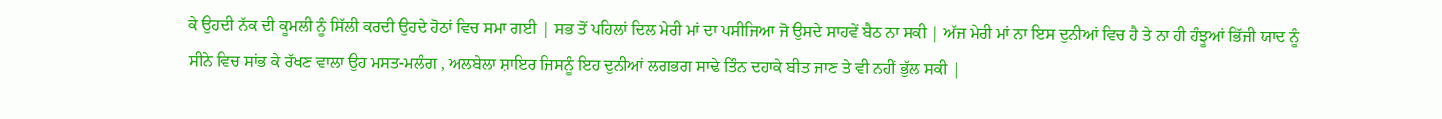ਕੇ ਉਹਦੀ ਨੱਕ ਦੀ ਕੂਮਲੀ ਨੂੰ ਸਿੱਲੀ ਕਰਦੀ ਉਹਦੇ ਹੋਠਾਂ ਵਿਚ ਸਮਾ ਗਈ | ਸਭ ਤੋਂ ਪਹਿਲਾਂ ਦਿਲ ਮੇਰੀ ਮਾਂ ਦਾ ਪਸੀਜਿਆ ਜੋ ਉਸਦੇ ਸਾਹਵੇਂ ਬੈਠ ਨਾ ਸਕੀ | ਅੱਜ ਮੇਰੀ ਮਾਂ ਨਾ ਇਸ ਦੁਨੀਆਂ ਵਿਚ ਹੈ ਤੇ ਨਾ ਹੀ ਹੰਝੂਆਂ ਭਿੱਜੀ ਯਾਦ ਨੂੰ ਸੀਨੇ ਵਿਚ ਸਾਂਭ ਕੇ ਰੱਖਣ ਵਾਲਾ ਉਹ ਮਸਤ-ਮਲੰਗ , ਅਲਬੇਲਾ ਸ਼ਾਇਰ ਜਿਸਨੂੰ ਇਹ ਦੁਨੀਆਂ ਲਗਭਗ ਸਾਢੇ ਤਿੰਨ ਦਹਾਕੇ ਬੀਤ ਜਾਣ ਤੇ ਵੀ ਨਹੀਂ ਭੁੱਲ ਸਕੀ |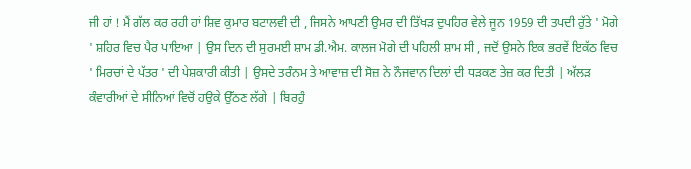ਜੀ ਹਾਂ ! ਮੈਂ ਗੱਲ ਕਰ ਰਹੀ ਹਾਂ ਸ਼ਿਵ ਕੁਮਾਰ ਬਟਾਲਵੀ ਦੀ , ਜਿਸਨੇ ਆਪਣੀ ਉਮਰ ਦੀ ਤਿੱਖੜ ਦੁਪਹਿਰ ਵੇਲੇ ਜੂਨ 1959 ਦੀ ਤਪਦੀ ਰੁੱਤੇ ' ਮੋਗੇ ' ਸ਼ਹਿਰ ਵਿਚ ਪੈਰ ਪਾਇਆ | ਉਸ ਦਿਨ ਦੀ ਸੁਰਮਈ ਸ਼ਾਮ ਡੀ.ਐਮ. ਕਾਲਜ ਮੋਗੇ ਦੀ ਪਹਿਲੀ ਸ਼ਾਮ ਸੀ , ਜਦੋਂ ਉਸਨੇ ਇਕ ਭਰਵੇਂ ਇਕੱਠ ਵਿਚ ' ਮਿਰਚਾਂ ਦੇ ਪੱਤਰ ' ਦੀ ਪੇਸ਼ਕਾਰੀ ਕੀਤੀ | ਉਸਦੇ ਤਰੰਨਮ ਤੇ ਆਵਾਜ਼ ਦੀ ਸੋਜ਼ ਨੇ ਨੌਜਵਾਨ ਦਿਲਾਂ ਦੀ ਧੜਕਣ ਤੇਜ਼ ਕਰ ਦਿਤੀ | ਅੱਲੜ ਕੰਵਾਰੀਆਂ ਦੇ ਸੀਨਿਆਂ ਵਿਚੋਂ ਹਉਕੇ ਉੱਠਣ ਲੱਗੇ | ਬਿਰਹੁੰ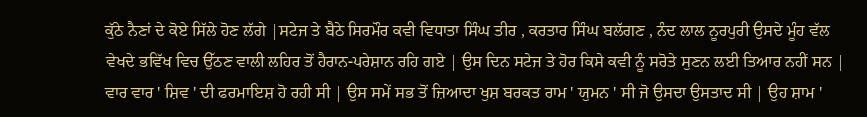ਕੁੱਠੇ ਨੈਣਾਂ ਦੇ ਕੋਏ ਸਿੱਲੇ ਹੋਣ ਲੱਗੇ |ਸਟੇਜ ਤੇ ਬੈਠੇ ਸਿਰਮੌਰ ਕਵੀ ਵਿਧਾਤਾ ਸਿੰਘ ਤੀਰ , ਕਰਤਾਰ ਸਿੰਘ ਬਲੱਗਣ , ਨੰਦ ਲਾਲ ਨੂਰਪੁਰੀ ਉਸਦੇ ਮੂੰਹ ਵੱਲ ਵੇਖਦੇ ਭਵਿੱਖ ਵਿਚ ਉੱਠਣ ਵਾਲੀ ਲਹਿਰ ਤੋਂ ਹੈਰਾਨ-ਪਰੇਸ਼ਾਨ ਰਹਿ ਗਏ | ਉਸ ਦਿਨ ਸਟੇਜ ਤੇ ਹੋਰ ਕਿਸੇ ਕਵੀ ਨੂੰ ਸਰੋਤੇ ਸੁਣਨ ਲਈ ਤਿਆਰ ਨਹੀਂ ਸਨ | ਵਾਰ ਵਾਰ ' ਸ਼ਿਵ ' ਦੀ ਫਰਮਾਇਸ਼ ਹੋ ਰਹੀ ਸੀ | ਉਸ ਸਮੇਂ ਸਭ ਤੋਂ ਜ਼ਿਆਦਾ ਖੁਸ਼ ਬਰਕਤ ਰਾਮ ' ਯੁਮਨ ' ਸੀ ਜੋ ਉਸਦਾ ਉਸਤਾਦ ਸੀ | ਉਹ ਸ਼ਾਮ '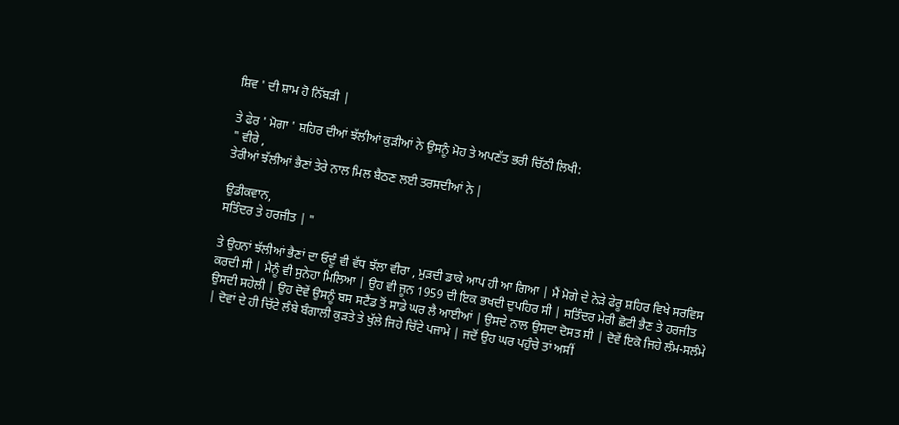ਸ਼ਿਵ ' ਦੀ ਸ਼ਾਮ ਹੋ ਨਿੱਬੜੀ |

ਤੇ ਫੇਰ ' ਮੋਗਾ ' ਸ਼ਹਿਰ ਦੀਆਂ ਝੱਲੀਆਂ ਕੁੜੀਆਂ ਨੇ ਉਸਨੂੰ ਮੋਹ ਤੇ ਅਪਣੱਤ ਭਰੀ ਚਿੱਠੀ ਲਿਖੀ:
" ਵੀਰੇ ,
ਤੇਰੀਆਂ ਝੱਲੀਆਂ ਭੈਣਾਂ ਤੇਰੇ ਨਾਲ ਮਿਲ ਬੈਠਣ ਲਈ ਤਰਸਦੀਆਂ ਨੇ |

ਉਡੀਕਵਾਨ,
ਸਤਿੰਦਰ ਤੇ ਹਰਜੀਤ | "

ਤੇ ਉਹਨਾਂ ਝੱਲੀਆਂ ਭੈਣਾਂ ਦਾ ਓਦੂੰ ਵੀ ਵੱਧ ਝੱਲਾ ਵੀਰਾ , ਮੁੜਦੀ ਡਾਕੇ ਆਪ ਹੀ ਆ ਗਿਆ | ਮੈਂ ਮੋਗੇ ਦੇ ਨੇੜੇ ਫੇਰੂ ਸ਼ਹਿਰ ਵਿਖੇ ਸਰਵਿਸ ਕਰਦੀ ਸੀ | ਮੈਨੂੰ ਵੀ ਸੁਨੇਹਾ ਮਿਲਿਆ | ਉਹ ਵੀ ਜੂਨ 1959 ਦੀ ਇਕ ਭਖਦੀ ਦੁਪਹਿਰ ਸੀ | ਸਤਿੰਦਰ ਮੇਰੀ ਛੋਟੀ ਭੈਣ ਤੇ ਹਰਜੀਤ ਉਸਦੀ ਸਹੇਲੀ | ਉਹ ਦੋਵੇਂ ਉਸਨੂੰ ਬਸ ਸਟੈਂਡ ਤੋਂ ਸਾਡੇ ਘਰ ਲੈ ਆਈਆਂ | ਉਸਦੇ ਨਾਲ ਉਸਦਾ ਦੋਸਤ ਸੀ | ਦੋਵੇਂ ਇਕੋ ਜਿਹੇ ਲੰਮ-ਸਲੰਮੇ | ਦੋਵਾਂ ਦੇ ਹੀ ਚਿੱਟੇ ਲੰਬੇ ਬੰਗਾਲੀ ਕੁੜਤੇ ਤੇ ਖੁੱਲੇ ਜਿਹੇ ਚਿੱਟੇ ਪਜਾਮੇ | ਜਦੋਂ ਉਹ ਘਰ ਪਹੁੰਚੇ ਤਾਂ ਅਸੀਂ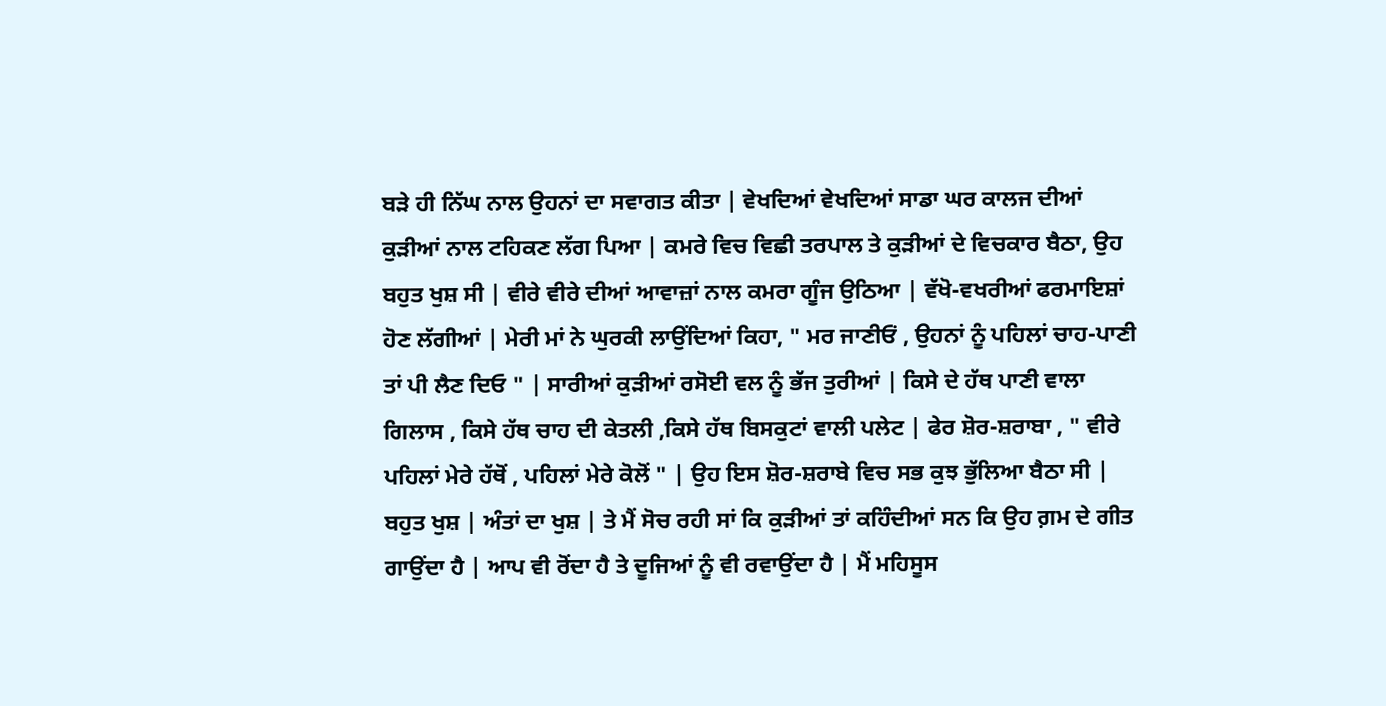ਬੜੇ ਹੀ ਨਿੱਘ ਨਾਲ ਉਹਨਾਂ ਦਾ ਸਵਾਗਤ ਕੀਤਾ | ਵੇਖਦਿਆਂ ਵੇਖਦਿਆਂ ਸਾਡਾ ਘਰ ਕਾਲਜ ਦੀਆਂ ਕੁੜੀਆਂ ਨਾਲ ਟਹਿਕਣ ਲੱਗ ਪਿਆ | ਕਮਰੇ ਵਿਚ ਵਿਛੀ ਤਰਪਾਲ ਤੇ ਕੁੜੀਆਂ ਦੇ ਵਿਚਕਾਰ ਬੈਠਾ, ਉਹ ਬਹੁਤ ਖੁਸ਼ ਸੀ | ਵੀਰੇ ਵੀਰੇ ਦੀਆਂ ਆਵਾਜ਼ਾਂ ਨਾਲ ਕਮਰਾ ਗੂੰਜ ਉਠਿਆ | ਵੱਖੋ-ਵਖਰੀਆਂ ਫਰਮਾਇਸ਼ਾਂ ਹੋਣ ਲੱਗੀਆਂ | ਮੇਰੀ ਮਾਂ ਨੇ ਘੁਰਕੀ ਲਾਉਂਦਿਆਂ ਕਿਹਾ, " ਮਰ ਜਾਣੀਓਂ , ਉਹਨਾਂ ਨੂੰ ਪਹਿਲਾਂ ਚਾਹ-ਪਾਣੀ ਤਾਂ ਪੀ ਲੈਣ ਦਿਓ " | ਸਾਰੀਆਂ ਕੁੜੀਆਂ ਰਸੋਈ ਵਲ ਨੂੰ ਭੱਜ ਤੁਰੀਆਂ | ਕਿਸੇ ਦੇ ਹੱਥ ਪਾਣੀ ਵਾਲਾ ਗਿਲਾਸ , ਕਿਸੇ ਹੱਥ ਚਾਹ ਦੀ ਕੇਤਲੀ ,ਕਿਸੇ ਹੱਥ ਬਿਸਕੁਟਾਂ ਵਾਲੀ ਪਲੇਟ | ਫੇਰ ਸ਼ੋਰ-ਸ਼ਰਾਬਾ , " ਵੀਰੇ ਪਹਿਲਾਂ ਮੇਰੇ ਹੱਥੋਂ , ਪਹਿਲਾਂ ਮੇਰੇ ਕੋਲੋਂ " | ਉਹ ਇਸ ਸ਼ੋਰ-ਸ਼ਰਾਬੇ ਵਿਚ ਸਭ ਕੁਝ ਭੁੱਲਿਆ ਬੈਠਾ ਸੀ | ਬਹੁਤ ਖੁਸ਼ | ਅੰਤਾਂ ਦਾ ਖੁਸ਼ | ਤੇ ਮੈਂ ਸੋਚ ਰਹੀ ਸਾਂ ਕਿ ਕੁੜੀਆਂ ਤਾਂ ਕਹਿੰਦੀਆਂ ਸਨ ਕਿ ਉਹ ਗ਼ਮ ਦੇ ਗੀਤ ਗਾਉਂਦਾ ਹੈ | ਆਪ ਵੀ ਰੋਂਦਾ ਹੈ ਤੇ ਦੂਜਿਆਂ ਨੂੰ ਵੀ ਰਵਾਉਂਦਾ ਹੈ | ਮੈਂ ਮਹਿਸੂਸ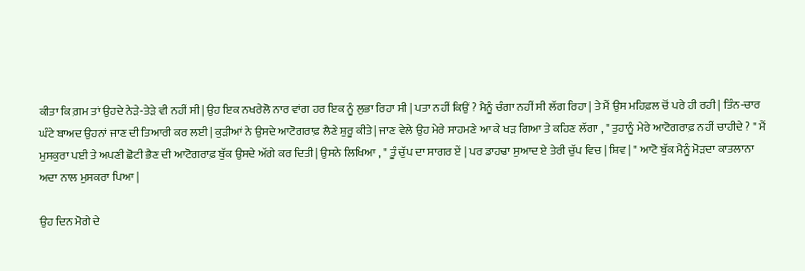ਕੀਤਾ ਕਿ ਗ਼ਮ ਤਾਂ ਉਹਦੇ ਨੇੜੇ-ਤੇੜੇ ਵੀ ਨਹੀਂ ਸੀ | ਉਹ ਇਕ ਨਖਰੇਲੋ ਨਾਰ ਵਾਂਗ ਹਰ ਇਕ ਨੂੰ ਲੁਭਾ ਰਿਹਾ ਸੀ | ਪਤਾ ਨਹੀਂ ਕਿਉਂ ? ਮੈਨੂੰ ਚੰਗਾ ਨਹੀਂ ਸੀ ਲੱਗ ਰਿਹਾ | ਤੇ ਮੈਂ ਉਸ ਮਹਿਫ਼ਲ ਚੋਂ ਪਰੇ ਹੀ ਰਹੀ | ਤਿੰਨ-ਚਾਰ ਘੰਟੇ ਬਾਅਦ ਉਹਨਾਂ ਜਾਣ ਦੀ ਤਿਆਰੀ ਕਰ ਲਈ | ਕੁੜੀਆਂ ਨੇ ਉਸਦੇ ਆਟੋਗਰਾਫ਼ ਲੈਣੇ ਸ਼ੁਰੂ ਕੀਤੇ | ਜਾਣ ਵੇਲੇ ਉਹ ਮੇਰੇ ਸਾਹਮਣੇ ਆ ਕੇ ਖੜ ਗਿਆ ਤੇ ਕਹਿਣ ਲੱਗਾ , " ਤੁਹਾਨੂੰ ਮੇਰੇ ਆਟੋਗਰਾਫ਼ ਨਹੀਂ ਚਾਹੀਦੇ ? " ਮੈਂ ਮੁਸਕੁਰਾ ਪਈ ਤੇ ਅਪਣੀ ਛੋਟੀ ਭੈਣ ਦੀ ਆਟੋਗਰਾਫ਼ ਬੁੱਕ ਉਸਦੇ ਅੱਗੇ ਕਰ ਦਿਤੀ | ਉਸਨੇ ਲਿਖਿਆ , " ਤੂੰ ਚੁੱਪ ਦਾ ਸਾਗਰ ਏਂ | ਪਰ ਡਾਹਢਾ ਸੁਆਦ ਏ ਤੇਰੀ ਚੁੱਪ ਵਿਚ | ਸ਼ਿਵ | " ਆਟੋ ਬੁੱਕ ਮੈਨੂੰ ਮੋੜਦਾ ਕਾਤਲਾਨਾ ਅਦਾ ਨਾਲ ਮੁਸਕਰਾ ਪਿਆ |

ਉਹ ਦਿਨ ਮੋਗੇ ਦੇ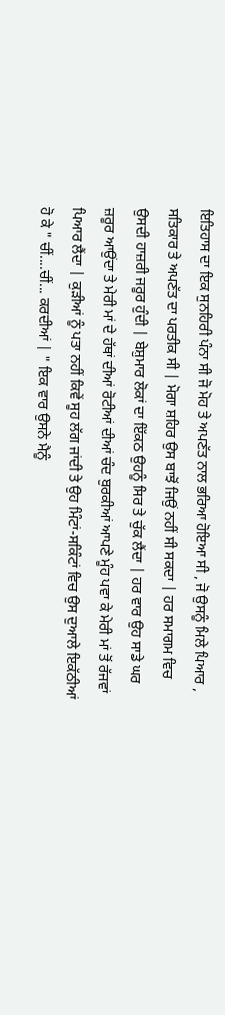ਇਤਿਹਾਸ ਦਾ ਇਕ ਸੁਨਹਿਰੀ ਪੰਨਾ ਸੀ ਜੋ ਮੋਹ ਤੇ ਅਪਣੱਤ ਨਾਲ ਭਰਿਆ ਹੋਇਆ ਸੀ , ਜੋ ਉਸਨੂੰ ਮਿਲੇ ਪਿਆਰ , ਸਤਿਕਾਰ ਤੇ ਅਪਣੱਤ ਦਾ ਪਰਤੀਕ ਸੀ | ਮੋਗਾ ਸ਼ਹਿਰ ਉਸ ਬਾਝੋਂ ਜਿਉਂ ਨਹੀਂ ਸੀ ਸਕਦਾ | ਹਰ ਸਮਾਗਮ ਵਿਚ ਉਸਦੀ ਹਾਜ਼ਰੀ ਜਰੂਰ ਹੁੰਦੀ | ਬੇਸ਼ੁਮਾਰ ਲੋਕਾਂ ਦਾ ਇੱਕਠ ਉਹਨੂੰ ਸਿਰ ਤੇ ਚੁੱਕ ਲੈਂਦਾ | ਹਰ ਵਾਰ ਉਹ ਸਾਡੇ ਘਰ ਜ਼ਰੂਰ ਆਉਂਦਾ ਤੇ ਮੇਰੀ ਮਾਂ ਦੇ ਹੱਥਾਂ ਦੀਆਂ ਰੋਟੀਆਂ ਦੀਆਂ ਚੰਦ ਬੁਰਕੀਆਂ ਆਪਣੇ ਮੂੰਹ ਪਵਾ ਕੇ ਮੇਰੀ ਮਾਂ ਤੋਂ ਰੱਜਵਾਂ ਪਿਆਰ ਲੈਂਦਾ | ਕੁੜੀਆਂ ਨੂੰ ਪਤਾ ਨਹੀਂ ਕਿਵੇਂ ਸੂਹ ਲੱਗ ਜਾਂਦੀ ਤੇ ਉਹ ਮਿੰਟਾਂ-ਸਕਿੰਟਾਂ ਵਿਚ ਉਸ ਦੁਆਲੇ ਇਕੱਠੀਆਂ ਹੋ ਕੇ " ਚੀਂ....ਚੀਂ... ਕਰਦੀਆਂ | " ਇਕ ਵਾਰ ਉਸਨੇ ਮੈਨੂੰ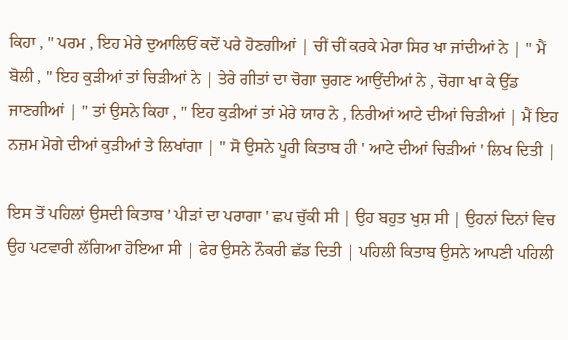ਕਿਹਾ , " ਪਰਮ , ਇਹ ਮੇਰੇ ਦੁਆਲਿਓਂ ਕਦੋਂ ਪਰੇ ਹੋਣਗੀਆਂ | ਚੀਂ ਚੀਂ ਕਰਕੇ ਮੇਰਾ ਸਿਰ ਖਾ ਜਾਂਦੀਆਂ ਨੇ | " ਮੈਂ ਬੋਲੀ , " ਇਹ ਕੁੜੀਆਂ ਤਾਂ ਚਿੜੀਆਂ ਨੇ | ਤੇਰੇ ਗੀਤਾਂ ਦਾ ਚੋਗਾ ਚੁਗਣ ਆਉਂਦੀਆਂ ਨੇ , ਚੋਗਾ ਖਾ ਕੇ ਉੱਡ ਜਾਣਗੀਆਂ | " ਤਾਂ ਉਸਨੇ ਕਿਹਾ , " ਇਹ ਕੁੜੀਆਂ ਤਾਂ ਮੇਰੇ ਯਾਰ ਨੇ , ਨਿਰੀਆਂ ਆਟੇ ਦੀਆਂ ਚਿੜੀਆਂ | ਮੈਂ ਇਹ ਨਜ਼ਮ ਮੋਗੇ ਦੀਆਂ ਕੁੜੀਆਂ ਤੇ ਲਿਖਾਂਗਾ | " ਸੋ ਉਸਨੇ ਪੂਰੀ ਕਿਤਾਬ ਹੀ ' ਆਟੇ ਦੀਆਂ ਚਿੜੀਆਂ ' ਲਿਖ ਦਿਤੀ |

ਇਸ ਤੋਂ ਪਹਿਲਾਂ ਉਸਦੀ ਕਿਤਾਬ ' ਪੀੜਾਂ ਦਾ ਪਰਾਗਾ ' ਛਪ ਚੁੱਕੀ ਸੀ | ਉਹ ਬਹੁਤ ਖੁਸ਼ ਸੀ | ਉਹਨਾਂ ਦਿਨਾਂ ਵਿਚ ਉਹ ਪਟਵਾਰੀ ਲੱਗਿਆ ਹੋਇਆ ਸੀ | ਫੇਰ ਉਸਨੇ ਨੌਕਰੀ ਛੱਡ ਦਿਤੀ | ਪਹਿਲੀ ਕਿਤਾਬ ਉਸਨੇ ਆਪਣੀ ਪਹਿਲੀ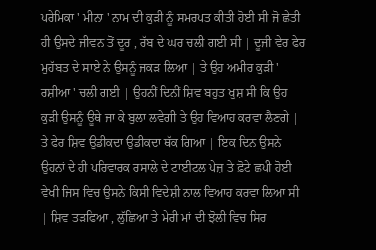ਪਰੇਮਿਕਾ ' ਮੀਨਾ ' ਨਾਮ ਦੀ ਕੁੜੀ ਨੂੰ ਸਮਰਪਤ ਕੀਤੀ ਹੋਈ ਸੀ ਜੋ ਛੇਤੀ ਹੀ ਉਸਦੇ ਜੀਵਨ ਤੋਂ ਦੂਰ , ਰੱਬ ਦੇ ਘਰ ਚਲੀ ਗਈ ਸੀ | ਦੂਜੀ ਵੇਰ ਫੇਰ ਮੁਹੱਬਤ ਦੇ ਸਾਏ ਨੇ ਉਸਨੂੰ ਜਕੜ ਲਿਆ | ਤੇ ਉਹ ਅਮੀਰ ਕੁੜੀ ' ਰਸ਼ੀਆ ' ਚਲੀ ਗਈ | ਉਹਨੀਂ ਦਿਨੀਂ ਸ਼ਿਵ ਬਹੁਤ ਖੁਸ਼ ਸੀ ਕਿ ਉਹ ਕੁੜੀ ਉਸਨੂੰ ਊਥੇ ਜਾ ਕੇ ਬੁਲਾ ਲਵੇਗੀ ਤੇ ਉਹ ਵਿਆਹ ਕਰਵਾ ਲੈਣਗੇ | ਤੇ ਫੇਰ ਸ਼ਿਵ ਉਡੀਕਦਾ ਉਡੀਕਦਾ ਥੱਕ ਗਿਆ | ਇਕ ਦਿਨ ਉਸਨੇ ਉਹਨਾਂ ਦੇ ਹੀ ਪਰਿਵਾਰਕ ਰਸਾਲੇ ਦੇ ਟਾਈਟਲ ਪੇਜ਼ ਤੇ ਫ਼ੋਟੇ ਛਪੀ ਹੋਈ ਵੇਖੀ ਜਿਸ ਵਿਚ ਉਸਨੇ ਕਿਸੀ ਵਿਦੇਸ਼ੀ ਨਾਲ ਵਿਆਹ ਕਰਵਾ ਲਿਆ ਸੀ | ਸ਼ਿਵ ਤੜਫਿਆ , ਲੁੱਛਿਆ ਤੇ ਮੇਰੀ ਮਾਂ ਦੀ ਝੋਲੀ ਵਿਚ ਸਿਰ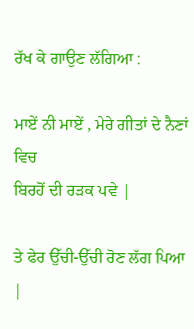ਰੱਖ ਕੇ ਗਾਉਣ ਲੱਗਿਆ :

ਮਾਏਂ ਨੀ ਮਾਏਂ , ਮੇਰੇ ਗੀਤਾਂ ਦੇ ਨੈਣਾਂ ਵਿਚ
ਬਿਰਹੋਂ ਦੀ ਰੜਕ ਪਵੇ |

ਤੇ ਫੇਰ ਉੱਚੀ-ਉੱਚੀ ਰੋਣ ਲੱਗ ਪਿਆ |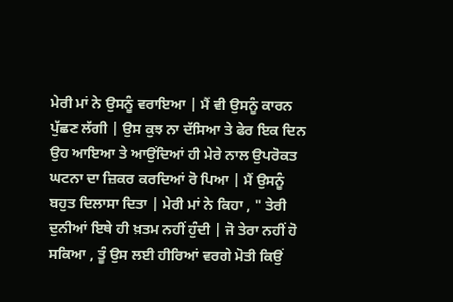ਮੇਰੀ ਮਾਂ ਨੇ ਉਸਨੂੰ ਵਰਾਇਆ | ਮੈਂ ਵੀ ਉਸਨੂੰ ਕਾਰਨ ਪੁੱਛਣ ਲੱਗੀ | ਉਸ ਕੁਝ ਨਾ ਦੱਸਿਆ ਤੇ ਫੇਰ ਇਕ ਦਿਨ ਉਹ ਆਇਆ ਤੇ ਆਉਂਦਿਆਂ ਹੀ ਮੇਰੇ ਨਾਲ ਉਪਰੋਕਤ ਘਟਨਾ ਦਾ ਜ਼ਿਕਰ ਕਰਦਿਆਂ ਰੋ ਪਿਆ | ਮੈਂ ਉਸਨੂੰ ਬਹੁਤ ਦਿਲਾਸਾ ਦਿਤਾ | ਮੇਰੀ ਮਾਂ ਨੇ ਕਿਹਾ , " ਤੇਰੀ ਦੁਨੀਆਂ ਇਥੇ ਹੀ ਖ਼ਤਮ ਨਹੀਂ ਹੁੰਦੀ | ਜੋ ਤੇਰਾ ਨਹੀਂ ਹੋ ਸਕਿਆ , ਤੂੰ ਉਸ ਲਈ ਹੀਰਿਆਂ ਵਰਗੇ ਮੋਤੀ ਕਿਉਂ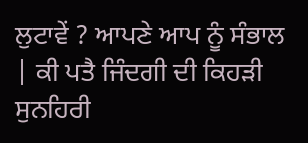ਲੁਟਾਵੇਂ ? ਆਪਣੇ ਆਪ ਨੂੰ ਸੰਭਾਲ | ਕੀ ਪਤੈ ਜਿੰਦਗੀ ਦੀ ਕਿਹੜੀ ਸੁਨਹਿਰੀ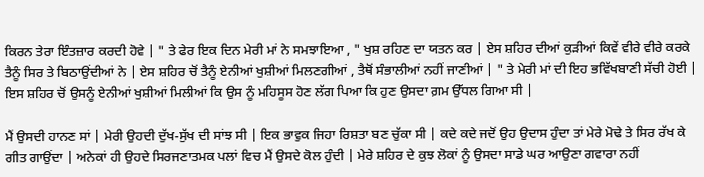ਕਿਰਨ ਤੇਰਾ ਇੰਤਜ਼ਾਰ ਕਰਦੀ ਹੋਵੇ | " ਤੇ ਫੇਰ ਇਕ ਦਿਨ ਮੇਰੀ ਮਾਂ ਨੇ ਸਮਝਾਇਆ , " ਖੁਸ਼ ਰਹਿਣ ਦਾ ਯਤਨ ਕਰ | ਏਸ ਸ਼ਹਿਰ ਦੀਆਂ ਕੁੜੀਆਂ ਕਿਵੇਂ ਵੀਰੇ ਵੀਰੇ ਕਰਕੇ ਤੈਨੂੰ ਸਿਰ ਤੇ ਬਿਠਾਉਂਦੀਆਂ ਨੇ | ਏਸ ਸ਼ਹਿਰ ਚੋਂ ਤੈਨੂੰ ਏਨੀਆਂ ਖੁਸ਼ੀਆਂ ਮਿਲਣਗੀਆਂ , ਤੈਥੋਂ ਸੰਭਾਲੀਆਂ ਨਹੀਂ ਜਾਣੀਆਂ | " ਤੇ ਮੇਰੀ ਮਾਂ ਦੀ ਇਹ ਭਵਿੱਖਬਾਣੀ ਸੱਚੀ ਹੋਈ | ਇਸ ਸ਼ਹਿਰ ਚੋਂ ਉਸਨੂੰ ਏਨੀਆਂ ਖੁਸ਼ੀਆਂ ਮਿਲੀਆਂ ਕਿ ਉਸ ਨੂੰ ਮਹਿਸੂਸ ਹੋਣ ਲੱਗ ਪਿਆ ਕਿ ਹੁਣ ਉਸਦਾ ਗ਼ਮ ਉੱਧਲ ਗਿਆ ਸੀ |

ਮੈਂ ਉਸਦੀ ਹਾਨਣ ਸਾਂ | ਮੇਰੀ ਉਹਦੀ ਦੁੱਖ-ਸੁੱਖ ਦੀ ਸਾਂਝ ਸੀ | ਇਕ ਭਾਵੁਕ ਜਿਹਾ ਰਿਸ਼ਤਾ ਬਣ ਚੁੱਕਾ ਸੀ | ਕਦੇ ਕਦੇ ਜਦੋਂ ਉਹ ਉਦਾਸ ਹੁੰਦਾ ਤਾਂ ਮੇਰੇ ਮੋਢੇ ਤੇ ਸਿਰ ਰੱਖ ਕੇ ਗੀਤ ਗਾਉਂਦਾ | ਅਨੇਕਾਂ ਹੀ ਉਹਦੇ ਸਿਰਜਣਾਤਮਕ ਪਲਾਂ ਵਿਚ ਮੈਂ ਉਸਦੇ ਕੋਲ ਹੁੰਦੀ | ਮੇਰੇ ਸ਼ਹਿਰ ਦੇ ਕੁਝ ਲੋਕਾਂ ਨੂੰ ਉਸਦਾ ਸਾਡੇ ਘਰ ਆਉਣਾ ਗਵਾਰਾ ਨਹੀਂ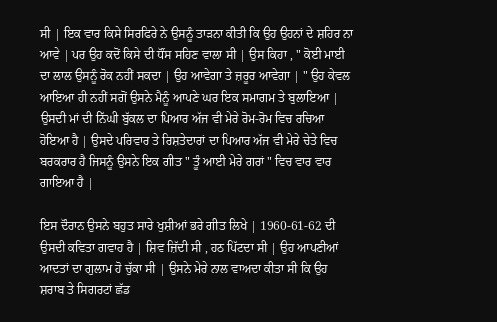ਸੀ | ਇਕ ਵਾਰ ਕਿਸੇ ਸਿਰਫਿਰੇ ਨੇ ਉਸਨੂੰ ਤਾੜਨਾ ਕੀਤੀ ਕਿ ਉਹ ਉਹਨਾਂ ਦੇ ਸ਼ਹਿਰ ਨਾ ਆਵੇ | ਪਰ ਉਹ ਕਦੋਂ ਕਿਸੇ ਦੀ ਧੌਂਸ ਸਹਿਣ ਵਾਲਾ ਸੀ | ਉਸ ਕਿਹਾ , " ਕੋਈ ਮਾਈ ਦਾ ਲਾਲ ਉਸਨੂੰ ਰੋਕ ਨਹੀਂ ਸਕਦਾ | ਉਹ ਆਵੇਗਾ ਤੇ ਜ਼ਰੂਰ ਆਵੇਗਾ | " ਉਹ ਕੇਵਲ ਆਇਆ ਹੀ ਨਹੀਂ ਸਗੋਂ ਉਸਨੇ ਮੈਨੂੰ ਆਪਣੇ ਘਰ ਇਕ ਸਮਾਗਮ ਤੇ ਬੁਲਾਇਆ | ਉਸਦੀ ਮਾਂ ਦੀ ਨਿੱਘੀ ਬੁੱਕਲ ਦਾ ਪਿਆਰ ਅੱਜ ਵੀ ਮੇਰੇ ਰੋਮ-ਰੋਮ ਵਿਚ ਰਚਿਆ ਹੋਇਆ ਹੈ | ਉਸਦੇ ਪਰਿਵਾਰ ਤੇ ਰਿਸ਼ਤੇਦਾਰਾਂ ਦਾ ਪਿਆਰ ਅੱਜ ਵੀ ਮੇਰੇ ਚੇਤੇ ਵਿਚ ਬਰਕਰਾਰ ਹੈ ਜਿਸਨੂੰ ਉਸਨੇ ਇਕ ਗੀਤ " ਤੂੰ ਆਈ ਮੇਰੇ ਗਰਾਂ " ਵਿਚ ਵਾਰ ਵਾਰ ਗਾਇਆ ਹੈ |

ਇਸ ਦੌਰਾਨ ਉਸਨੇ ਬਹੁਤ ਸਾਰੇ ਖੁਸ਼ੀਆਂ ਭਰੇ ਗੀਤ ਲਿਖੇ | 1960-61-62 ਦੀ ਉਸਦੀ ਕਵਿਤਾ ਗਵਾਹ ਹੈ | ਸ਼ਿਵ ਜ਼ਿੱਦੀ ਸੀ , ਹਠ ਪਿੱਟਦਾ ਸੀ | ਉਹ ਆਪਣੀਆਂ ਆਦਤਾਂ ਦਾ ਗੁਲਾਮ ਹੋ ਚੁੱਕਾ ਸੀ | ਉਸਨੇ ਮੇਰੇ ਨਾਲ ਵਾਅਦਾ ਕੀਤਾ ਸੀ ਕਿ ਉਹ ਸ਼ਰਾਬ ਤੇ ਸਿਗਰਟਾਂ ਛੱਡ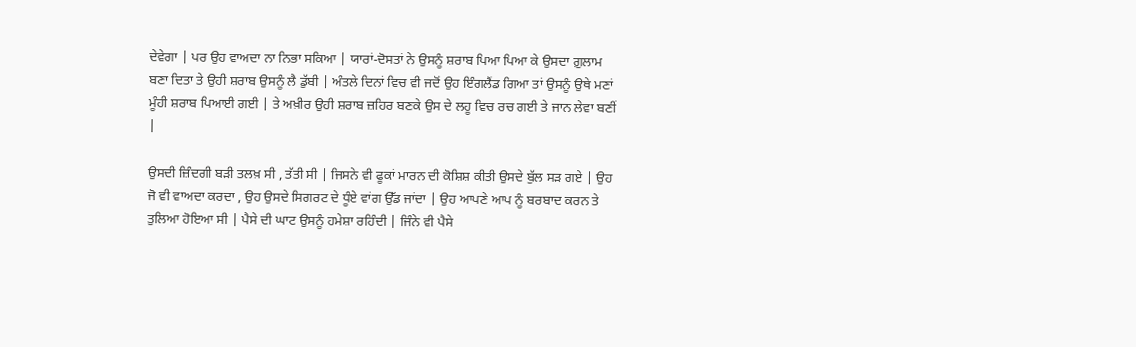ਦੇਵੇਗਾ | ਪਰ ਉਹ ਵਾਅਦਾ ਨਾ ਨਿਭਾ ਸਕਿਆ | ਯਾਰਾਂ-ਦੋਸਤਾਂ ਨੇ ਉਸਨੂੰ ਸ਼ਰਾਬ ਪਿਆ ਪਿਆ ਕੇ ਉਸਦਾ ਗ਼ੁਲਾਮ ਬਣਾ ਦਿਤਾ ਤੇ ਉਹੀ ਸ਼ਰਾਬ ਉਸਨੂੰ ਲੈ ਡੁੱਬੀ | ਅੰਤਲੇ ਦਿਨਾਂ ਵਿਚ ਵੀ ਜਦੋਂ ਉਹ ਇੰਗਲੈਂਡ ਗਿਆ ਤਾਂ ਉਸਨੂੰ ਉਥੇ ਮਣਾਂ ਮੂੰਹੀ ਸ਼ਰਾਬ ਪਿਆਈ ਗਈ | ਤੇ ਅਖ਼ੀਰ ਉਹੀ ਸ਼ਰਾਬ ਜ਼ਹਿਰ ਬਣਕੇ ਉਸ ਦੇ ਲਹੂ ਵਿਚ ਰਚ ਗਈ ਤੇ ਜਾਨ ਲੇਵਾ ਬਣੀਂ |

ਉਸਦੀ ਜ਼ਿੰਦਗੀ ਬੜੀ ਤਲਖ਼ ਸੀ , ਤੱਤੀ ਸੀ | ਜਿਸਨੇ ਵੀ ਫੂਕਾਂ ਮਾਰਨ ਦੀ ਕੋਸ਼ਿਸ਼ ਕੀਤੀ ਉਸਦੇ ਬੁੱਲ ਸੜ ਗਏ | ਉਹ ਜੋ ਵੀ ਵਾਅਦਾ ਕਰਦਾ , ਉਹ ਉਸਦੇ ਸਿਗਰਟ ਦੇ ਧੂੰਏ ਵਾਂਗ ਉੱਡ ਜਾਂਦਾ | ਉਹ ਆਪਣੇ ਆਪ ਨੂੰ ਬਰਬਾਦ ਕਰਨ ਤੇ ਤੁਲਿਆ ਹੋਇਆ ਸੀ | ਪੈਸੇ ਦੀ ਘਾਟ ਉਸਨੂੰ ਹਮੇਸ਼ਾ ਰਹਿੰਦੀ | ਜਿੰਨੇ ਵੀ ਪੈਸੇ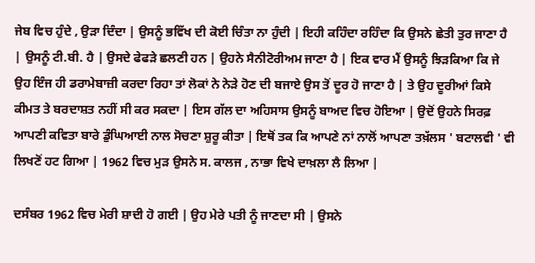ਜੇਬ ਵਿਚ ਹੁੰਦੇ , ਉੜਾ ਦਿੰਦਾ | ਉਸਨੂੰ ਭਵਿੱਖ ਦੀ ਕੋਈ ਚਿੰਤਾ ਨਾ ਹੁੰਦੀ | ਇਹੀ ਕਹਿੰਦਾ ਰਹਿੰਦਾ ਕਿ ਉਸਨੇ ਛੇਤੀ ਤੁਰ ਜਾਣਾ ਹੈ | ਉਸਨੂੰ ਟੀ.ਬੀ. ਹੈ | ਉਸਦੇ ਫੇਫੜੇ ਛਲਣੀ ਹਨ | ਉਹਨੇ ਸੈਨੀਟੋਰੀਅਮ ਜਾਣਾ ਹੈ | ਇਕ ਵਾਰ ਮੈਂ ਉਸਨੂੰ ਝਿੜਕਿਆ ਕਿ ਜੇ ਉਹ ਇੰਜ ਹੀ ਡਰਾਮੇਬਾਜ਼ੀ ਕਰਦਾ ਰਿਹਾ ਤਾਂ ਲੋਕਾਂ ਨੇ ਨੇੜੇ ਹੋਣ ਦੀ ਬਜਾਏ ਉਸ ਤੋਂ ਦੂਰ ਹੋ ਜਾਣਾ ਹੈ | ਤੇ ਉਹ ਦੂਰੀਆਂ ਕਿਸੇ ਕੀਮਤ ਤੇ ਬਰਦਾਸ਼ਤ ਨਹੀਂ ਸੀ ਕਰ ਸਕਦਾ | ਇਸ ਗੱਲ ਦਾ ਅਹਿਸਾਸ ਉਸਨੂੰ ਬਾਅਦ ਵਿਚ ਹੋਇਆ | ਉਦੋਂ ਉਹਨੇ ਸਿਰਫ਼ ਆਪਣੀ ਕਵਿਤਾ ਬਾਰੇ ਡੁੰਘਿਆਈ ਨਾਲ ਸੋਚਣਾ ਸ਼ੁਰੂ ਕੀਤਾ | ਇਥੋਂ ਤਕ ਕਿ ਆਪਣੇ ਨਾਂ ਨਾਲੋਂ ਆਪਣਾ ਤਖ਼ੱਲਸ ' ਬਟਾਲਵੀ ' ਵੀ ਲਿਖਣੋਂ ਹਟ ਗਿਆ | 1962 ਵਿਚ ਮੁੜ ਉਸਨੇ ਸ. ਕਾਲਜ , ਨਾਭਾ ਵਿਖੇ ਦਾਖ਼ਲਾ ਲੈ ਲਿਆ |

ਦਸੰਬਰ 1962 ਵਿਚ ਮੇਰੀ ਸ਼ਾਦੀ ਹੋ ਗਈ | ਉਹ ਮੇਰੇ ਪਤੀ ਨੂੰ ਜਾਣਦਾ ਸੀ | ਉਸਨੇ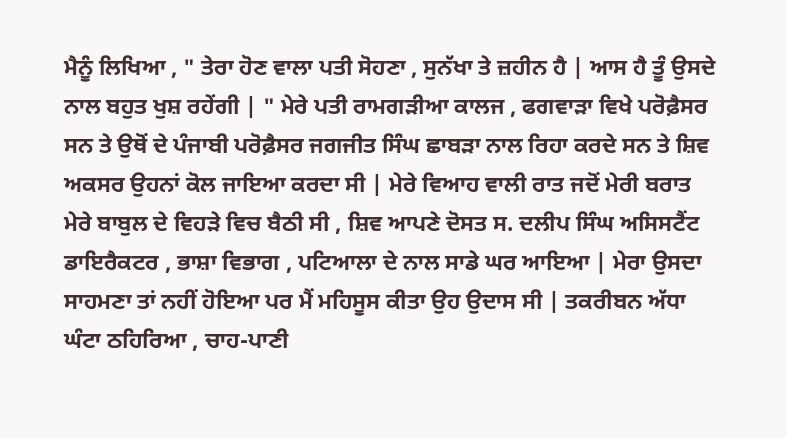ਮੈਨੂੰ ਲਿਖਿਆ , " ਤੇਰਾ ਹੋਣ ਵਾਲਾ ਪਤੀ ਸੋਹਣਾ , ਸੁਨੱਖਾ ਤੇ ਜ਼ਹੀਨ ਹੈ | ਆਸ ਹੈ ਤੂੰ ਉਸਦੇ ਨਾਲ ਬਹੁਤ ਖੁਸ਼ ਰਹੇਂਗੀ | " ਮੇਰੇ ਪਤੀ ਰਾਮਗੜੀਆ ਕਾਲਜ , ਫਗਵਾੜਾ ਵਿਖੇ ਪਰੋਫ਼ੈਸਰ ਸਨ ਤੇ ਉਥੋਂ ਦੇ ਪੰਜਾਬੀ ਪਰੋਫ਼ੈਸਰ ਜਗਜੀਤ ਸਿੰਘ ਛਾਬੜਾ ਨਾਲ ਰਿਹਾ ਕਰਦੇ ਸਨ ਤੇ ਸ਼ਿਵ ਅਕਸਰ ਉਹਨਾਂ ਕੋਲ ਜਾਇਆ ਕਰਦਾ ਸੀ | ਮੇਰੇ ਵਿਆਹ ਵਾਲੀ ਰਾਤ ਜਦੋਂ ਮੇਰੀ ਬਰਾਤ ਮੇਰੇ ਬਾਬੁਲ ਦੇ ਵਿਹੜੇ ਵਿਚ ਬੈਠੀ ਸੀ , ਸ਼ਿਵ ਆਪਣੇ ਦੋਸਤ ਸ. ਦਲੀਪ ਸਿੰਘ ਅਸਿਸਟੈਂਟ ਡਾਇਰੈਕਟਰ , ਭਾਸ਼ਾ ਵਿਭਾਗ , ਪਟਿਆਲਾ ਦੇ ਨਾਲ ਸਾਡੇ ਘਰ ਆਇਆ | ਮੇਰਾ ਉਸਦਾ ਸਾਹਮਣਾ ਤਾਂ ਨਹੀਂ ਹੋਇਆ ਪਰ ਮੈਂ ਮਹਿਸੂਸ ਕੀਤਾ ਉਹ ਉਦਾਸ ਸੀ | ਤਕਰੀਬਨ ਅੱਧਾ ਘੰਟਾ ਠਹਿਰਿਆ , ਚਾਹ-ਪਾਣੀ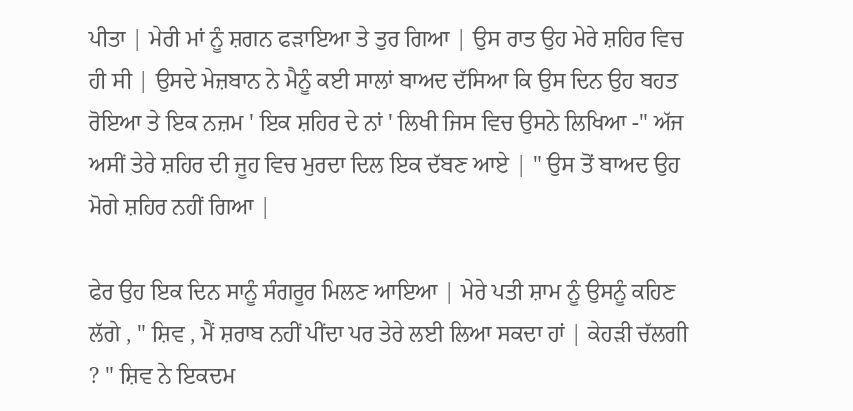ਪੀਤਾ | ਮੇਰੀ ਮਾਂ ਨੂੰ ਸ਼ਗਨ ਫੜਾਇਆ ਤੇ ਤੁਰ ਗਿਆ | ਉਸ ਰਾਤ ਉਹ ਮੇਰੇ ਸ਼ਹਿਰ ਵਿਚ ਹੀ ਸੀ | ਉਸਦੇ ਮੇਜ਼ਬਾਨ ਨੇ ਮੈਨੂੰ ਕਈ ਸਾਲਾਂ ਬਾਅਦ ਦੱਸਿਆ ਕਿ ਉਸ ਦਿਨ ਉਹ ਬਹਤ ਰੋਇਆ ਤੇ ਇਕ ਨਜ਼ਮ ' ਇਕ ਸ਼ਹਿਰ ਦੇ ਨਾਂ ' ਲਿਖੀ ਜਿਸ ਵਿਚ ਉਸਨੇ ਲਿਖਿਆ -" ਅੱਜ ਅਸੀਂ ਤੇਰੇ ਸ਼ਹਿਰ ਦੀ ਜੂਹ ਵਿਚ ਮੁਰਦਾ ਦਿਲ ਇਕ ਦੱਬਣ ਆਏ | " ਉਸ ਤੋਂ ਬਾਅਦ ਉਹ ਮੋਗੇ ਸ਼ਹਿਰ ਨਹੀਂ ਗਿਆ |

ਫੇਰ ਉਹ ਇਕ ਦਿਨ ਸਾਨੂੰ ਸੰਗਰੂਰ ਮਿਲਣ ਆਇਆ | ਮੇਰੇ ਪਤੀ ਸ਼ਾਮ ਨੂੰ ਉਸਨੂੰ ਕਹਿਣ ਲੱਗੇ , " ਸ਼ਿਵ , ਮੈਂ ਸ਼ਰਾਬ ਨਹੀਂ ਪੀਂਦਾ ਪਰ ਤੇਰੇ ਲਈ ਲਿਆ ਸਕਦਾ ਹਾਂ | ਕੇਹੜੀ ਚੱਲਗੀ ? " ਸ਼ਿਵ ਨੇ ਇਕਦਮ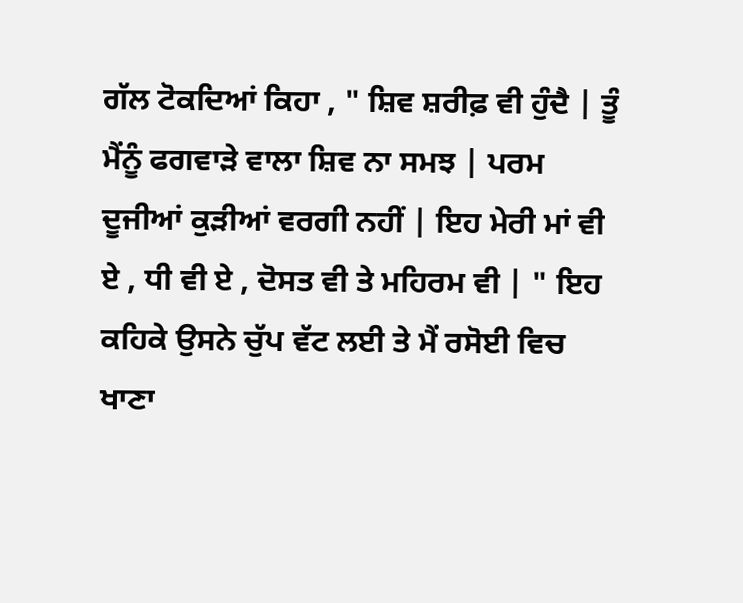ਗੱਲ ਟੋਕਦਿਆਂ ਕਿਹਾ , " ਸ਼ਿਵ ਸ਼ਰੀਫ਼ ਵੀ ਹੁੰਦੈ | ਤੂੰ ਮੈਂਨੂੰ ਫਗਵਾੜੇ ਵਾਲਾ ਸ਼ਿਵ ਨਾ ਸਮਝ | ਪਰਮ ਦੂਜੀਆਂ ਕੁੜੀਆਂ ਵਰਗੀ ਨਹੀਂ | ਇਹ ਮੇਰੀ ਮਾਂ ਵੀ ਏ , ਧੀ ਵੀ ਏ , ਦੋਸਤ ਵੀ ਤੇ ਮਹਿਰਮ ਵੀ | " ਇਹ ਕਹਿਕੇ ਉਸਨੇ ਚੁੱਪ ਵੱਟ ਲਈ ਤੇ ਮੈਂ ਰਸੋਈ ਵਿਚ ਖਾਣਾ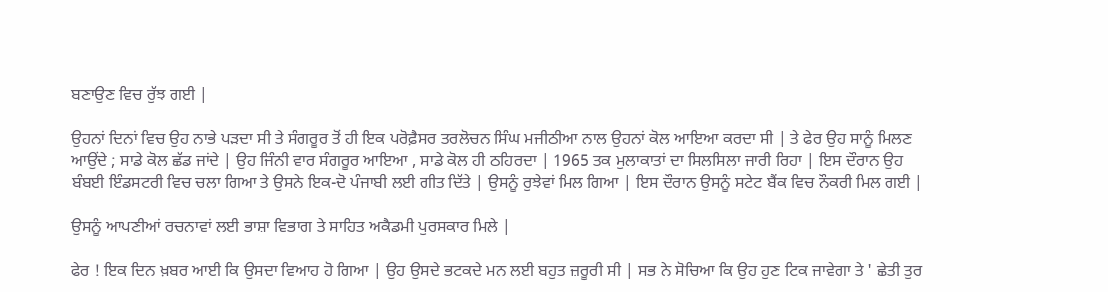ਬਣਾਉਣ ਵਿਚ ਰੁੱਝ ਗਈ |

ਉਹਨਾਂ ਦਿਨਾਂ ਵਿਚ ਉਹ ਨਾਭੇ ਪੜਦਾ ਸੀ ਤੇ ਸੰਗਰੂਰ ਤੋਂ ਹੀ ਇਕ ਪਰੋਫ਼ੈਸਰ ਤਰਲੋਚਨ ਸਿੰਘ ਮਜੀਠੀਆ ਨਾਲ ਉਹਨਾਂ ਕੋਲ ਆਇਆ ਕਰਦਾ ਸੀ | ਤੇ ਫੇਰ ਉਹ ਸਾਨੂੰ ਮਿਲਣ ਆਉਂਦੇ ; ਸਾਡੇ ਕੋਲ ਛੱਡ ਜਾਂਦੇ | ਉਹ ਜਿੰਨੀ ਵਾਰ ਸੰਗਰੂਰ ਆਇਆ , ਸਾਡੇ ਕੋਲ ਹੀ ਠਹਿਰਦਾ | 1965 ਤਕ ਮੁਲਾਕਾਤਾਂ ਦਾ ਸਿਲਸਿਲਾ ਜਾਰੀ ਰਿਹਾ | ਇਸ ਦੌਰਾਨ ਉਹ ਬੰਬਈ ਇੰਡਸਟਰੀ ਵਿਚ ਚਲਾ ਗਿਆ ਤੇ ਉਸਨੇ ਇਕ-ਦੋ ਪੰਜਾਬੀ ਲਈ ਗੀਤ ਦਿੱਤੇ | ਉਸਨੂੰ ਰੁਝੇਵਾਂ ਮਿਲ ਗਿਆ | ਇਸ ਦੌਰਾਨ ਉਸਨੂੰ ਸਟੇਟ ਬੈਂਕ ਵਿਚ ਨੌਕਰੀ ਮਿਲ ਗਈ |

ਉਸਨੂੰ ਆਪਣੀਆਂ ਰਚਨਾਵਾਂ ਲਈ ਭਾਸ਼ਾ ਵਿਭਾਗ ਤੇ ਸਾਹਿਤ ਅਕੈਡਮੀ ਪੁਰਸਕਾਰ ਮਿਲੇ |

ਫੇਰ ! ਇਕ ਦਿਨ ਖ਼ਬਰ ਆਈ ਕਿ ਉਸਦਾ ਵਿਆਹ ਹੋ ਗਿਆ | ਉਹ ਉਸਦੇ ਭਟਕਦੇ ਮਨ ਲਈ ਬਹੁਤ ਜ਼ਰੂਰੀ ਸੀ | ਸਭ ਨੇ ਸੋਚਿਆ ਕਿ ਉਹ ਹੁਣ ਟਿਕ ਜਾਵੇਗਾ ਤੇ ' ਛੇਤੀ ਤੁਰ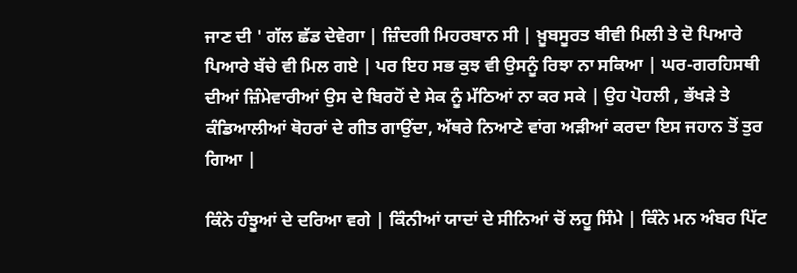ਜਾਣ ਦੀ ' ਗੱਲ ਛੱਡ ਦੇਵੇਗਾ | ਜ਼ਿੰਦਗੀ ਮਿਹਰਬਾਨ ਸੀ | ਖ਼ੂਬਸੂਰਤ ਬੀਵੀ ਮਿਲੀ ਤੇ ਦੋ ਪਿਆਰੇ ਪਿਆਰੇ ਬੱਚੇ ਵੀ ਮਿਲ ਗਏ | ਪਰ ਇਹ ਸਭ ਕੁਝ ਵੀ ਉਸਨੂੰ ਰਿਝਾ ਨਾ ਸਕਿਆ | ਘਰ-ਗਰਹਿਸਥੀ ਦੀਆਂ ਜ਼ਿੰਮੇਵਾਰੀਆਂ ਉਸ ਦੇ ਬਿਰਹੋਂ ਦੇ ਸੇਕ ਨੂੰ ਮੱਠਿਆਂ ਨਾ ਕਰ ਸਕੇ | ਉਹ ਪੋਹਲੀ , ਭੱਖੜੇ ਤੇ ਕੰਡਿਆਲੀਆਂ ਥੋਹਰਾਂ ਦੇ ਗੀਤ ਗਾਉਂਦਾ, ਅੱਥਰੇ ਨਿਆਣੇ ਵਾਂਗ ਅੜੀਆਂ ਕਰਦਾ ਇਸ ਜਹਾਨ ਤੋਂ ਤੁਰ ਗਿਆ |

ਕਿੰਨੇ ਹੰਝੂਆਂ ਦੇ ਦਰਿਆ ਵਗੇ | ਕਿੰਨੀਆਂ ਯਾਦਾਂ ਦੇ ਸੀਨਿਆਂ ਚੋਂ ਲਹੂ ਸਿੰਮੇ | ਕਿੰਨੇ ਮਨ ਅੰਬਰ ਪਿੱਟ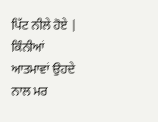ਪਿੱਟ ਨੀਲੇ ਹੋਏ | ਕਿੰਨੀਆਂ ਆਤਮਾਵਾਂ ਉਹਦੇ ਨਾਲ ਮਰ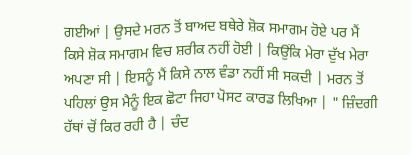ਗਈਆਂ | ਉਸਦੇ ਮਰਨ ਤੋਂ ਬਾਅਦ ਬਥੇਰੇ ਸ਼ੋਕ ਸਮਾਗਮ ਹੋਏ ਪਰ ਮੈਂ ਕਿਸੇ ਸ਼ੋਕ ਸਮਾਗਮ ਵਿਚ ਸ਼ਰੀਕ ਨਹੀਂ ਹੋਈ | ਕਿਉਂਕਿ ਮੇਰਾ ਦੁੱਖ ਮੇਰਾ ਅਪਣਾ ਸੀ | ਇਸਨੂੰ ਮੈਂ ਕਿਸੇ ਨਾਲ ਵੰਡਾ ਨਹੀਂ ਸੀ ਸਕਦੀ | ਮਰਨ ਤੋਂ ਪਹਿਲਾਂ ਉਸ ਮੈਨੂੰ ਇਕ ਛੋਟਾ ਜਿਹਾ ਪੋਸਟ ਕਾਰਡ ਲਿਖਿਆ | " ਜ਼ਿੰਦਗੀ ਹੱਥਾਂ ਚੋਂ ਕਿਰ ਰਹੀ ਹੈ | ਚੰਦ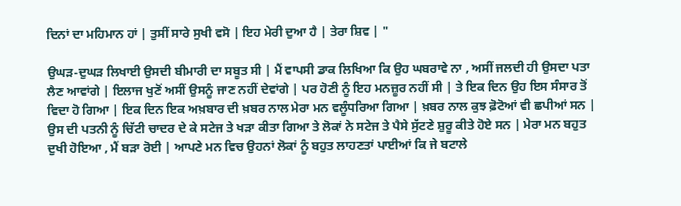ਦਿਨਾਂ ਦਾ ਮਹਿਮਾਨ ਹਾਂ | ਤੁਸੀਂ ਸਾਰੇ ਸੁਖੀ ਵਸੋ | ਇਹ ਮੇਰੀ ਦੁਆ ਹੈ | ਤੇਰਾ ਸ਼ਿਵ | "

ਉਘੜ-ਦੁਘੜ ਲਿਖਾਈ ਉਸਦੀ ਬੀਮਾਰੀ ਦਾ ਸਬੂਤ ਸੀ | ਮੈਂ ਵਾਪਸੀ ਡਾਕ ਲਿਖਿਆ ਕਿ ਉਹ ਘਬਰਾਵੇ ਨਾ , ਅਸੀਂ ਜਲਦੀ ਹੀ ਉਸਦਾ ਪਤਾ ਲੈਣ ਆਵਾਂਗੇ | ਇਲਾਜ ਖੁਣੋਂ ਅਸੀਂ ਉਸਨੂੰ ਜਾਣ ਨਹੀਂ ਦੇਵਾਂਗੇ | ਪਰ ਹੋਣੀ ਨੂੰ ਇਹ ਮਨਜ਼ੂਰ ਨਹੀਂ ਸੀ | ਤੇ ਇਕ ਦਿਨ ਉਹ ਇਸ ਸੰਸਾਰ ਤੋਂ ਵਿਦਾ ਹੋ ਗਿਆ | ਇਕ ਦਿਨ ਇਕ ਅਖ਼ਬਾਰ ਦੀ ਖ਼ਬਰ ਨਾਲ ਮੇਰਾ ਮਨ ਵਲੂੰਧਰਿਆ ਗਿਆ | ਖ਼ਬਰ ਨਾਲ ਕੁਝ ਫ਼ੋਟੋਆਂ ਵੀ ਛਪੀਆਂ ਸਨ | ਉਸ ਦੀ ਪਤਨੀ ਨੂੰ ਚਿੱਟੀ ਚਾਦਰ ਦੇ ਕੇ ਸਟੇਜ ਤੇ ਖੜਾ ਕੀਤਾ ਗਿਆ ਤੇ ਲੋਕਾਂ ਨੇ ਸਟੇਜ ਤੇ ਪੈਸੇ ਸੁੱਟਣੇ ਸ਼ੁਰੂ ਕੀਤੇ ਹੋਏ ਸਨ | ਮੇਰਾ ਮਨ ਬਹੁਤ ਦੁਖੀ ਹੋਇਆ , ਮੈਂ ਬੜਾ ਰੋਈ | ਆਪਣੇ ਮਨ ਵਿਚ ਉਹਨਾਂ ਲੋਕਾਂ ਨੂੰ ਬਹੁਤ ਲਾਹਣਤਾਂ ਪਾਈਆਂ ਕਿ ਜੇ ਬਟਾਲੇ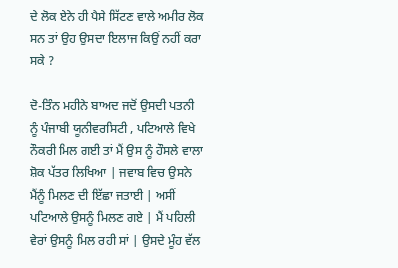ਦੇ ਲੋਕ ਏਨੇ ਹੀ ਪੈਸੇ ਸਿੱਟਣ ਵਾਲੇ ਅਮੀਰ ਲੋਕ ਸਨ ਤਾਂ ਉਹ ਉਸਦਾ ਇਲਾਜ ਕਿਉਂ ਨਹੀਂ ਕਰਾ ਸਕੇ ?

ਦੋ-ਤਿੰਨ ਮਹੀਨੇ ਬਾਅਦ ਜਦੋਂ ਉਸਦੀ ਪਤਨੀ ਨੂੰ ਪੰਜਾਬੀ ਯੂਨੀਵਰਸਿਟੀ , ਪਟਿਆਲੇ ਵਿਖੇ ਨੌਕਰੀ ਮਿਲ ਗਈ ਤਾਂ ਮੈਂ ਉਸ ਨੂੰ ਹੌਸਲੇ ਵਾਲਾ ਸ਼ੋਕ ਪੱਤਰ ਲਿਖਿਆ | ਜਵਾਬ ਵਿਚ ਉਸਨੇ ਮੈਂਨੂੰ ਮਿਲਣ ਦੀ ਇੱਛਾ ਜਤਾਈ | ਅਸੀਂ ਪਟਿਆਲੇ ਉਸਨੂੰ ਮਿਲਣ ਗਏ | ਮੈਂ ਪਹਿਲੀ ਵੇਰਾਂ ਉਸਨੂੰ ਮਿਲ ਰਹੀ ਸਾਂ | ਉਸਦੇ ਮੂੰਹ ਵੱਲ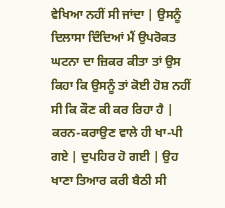ਵੇਖਿਆ ਨਹੀਂ ਸੀ ਜਾਂਦਾ | ਉਸਨੂੰ ਦਿਲਾਸਾ ਦਿੰਦਿਆਂ ਮੈਂ ਉਪਰੋਕਤ ਘਟਨਾ ਦਾ ਜ਼ਿਕਰ ਕੀਤਾ ਤਾਂ ਉਸ ਕਿਹਾ ਕਿ ਉਸਨੂੰ ਤਾਂ ਕੋਈ ਹੋਸ਼ ਨਹੀਂ ਸੀ ਕਿ ਕੌਣ ਕੀ ਕਰ ਰਿਹਾ ਹੈ | ਕਰਨ-ਕਰਾਉਣ ਵਾਲੇ ਹੀ ਖਾ-ਪੀ ਗਏ | ਦੁਪਹਿਰ ਹੋ ਗਈ | ਉਹ ਖਾਣਾ ਤਿਆਰ ਕਰੀ ਬੈਠੀ ਸੀ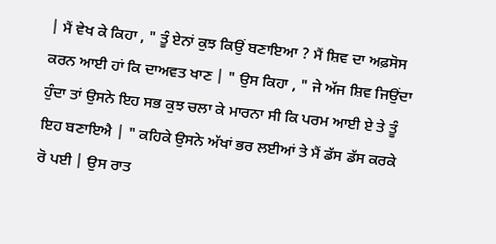| ਮੈਂ ਵੇਖ ਕੇ ਕਿਹਾ , " ਤੂੰ ਏਨਾਂ ਕੁਝ ਕਿਉਂ ਬਣਾਇਆ ? ਮੈਂ ਸ਼ਿਵ ਦਾ ਅਫ਼ਸੋਸ ਕਰਨ ਆਈ ਹਾਂ ਕਿ ਦਾਅਵਤ ਖਾਣ | " ਉਸ ਕਿਹਾ , " ਜੇ ਅੱਜ ਸ਼ਿਵ ਜਿਉਂਦਾ ਹੁੰਦਾ ਤਾਂ ਉਸਨੇ ਇਹ ਸਭ ਕੁਝ ਚਲਾ ਕੇ ਮਾਰਨਾ ਸੀ ਕਿ ਪਰਮ ਆਈ ਏ ਤੇ ਤੂੰ ਇਹ ਬਣਾਇਐ | " ਕਹਿਕੇ ਉਸਨੇ ਅੱਖਾਂ ਭਰ ਲਈਆਂ ਤੇ ਮੈਂ ਡੱਸ ਡੱਸ ਕਰਕੇ ਰੋ ਪਈ | ਉਸ ਰਾਤ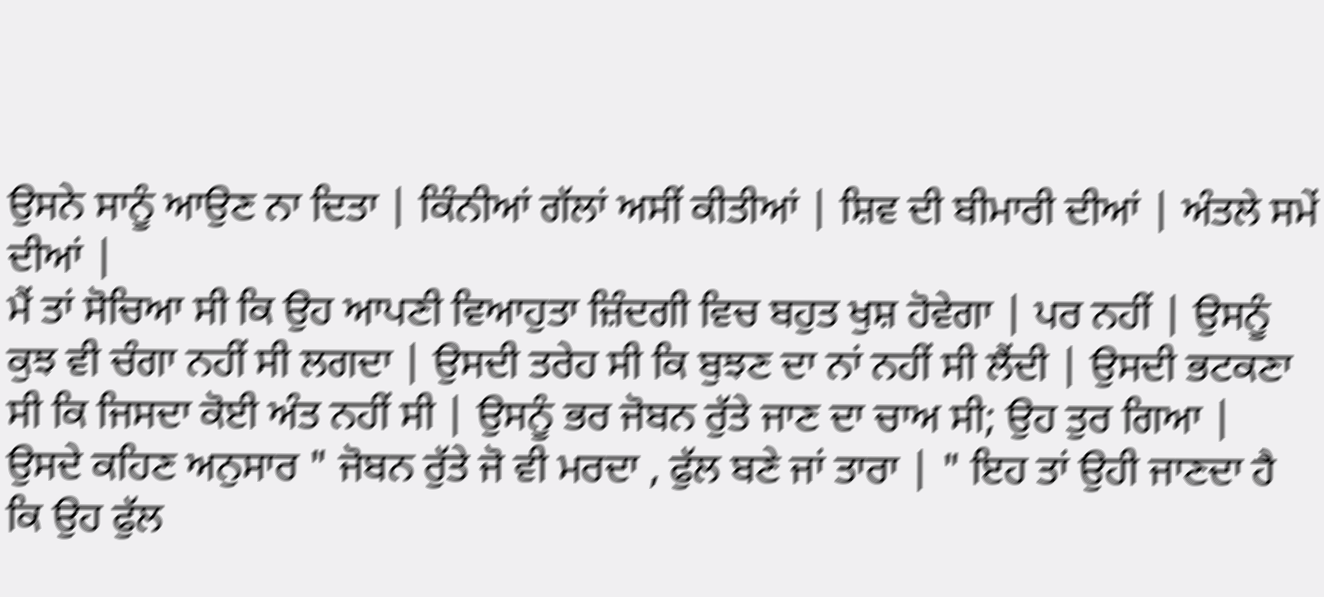ਉਸਨੇ ਸਾਨੂੰ ਆਉਣ ਨਾ ਦਿਤਾ | ਕਿੰਨੀਆਂ ਗੱਲਾਂ ਅਸੀਂ ਕੀਤੀਆਂ | ਸ਼ਿਵ ਦੀ ਬੀਮਾਰੀ ਦੀਆਂ | ਅੰਤਲੇ ਸਮੇਂ ਦੀਆਂ |
ਮੈਂ ਤਾਂ ਸੋਚਿਆ ਸੀ ਕਿ ਉਹ ਆਪਣੀ ਵਿਆਹੁਤਾ ਜ਼ਿੰਦਗੀ ਵਿਚ ਬਹੁਤ ਖੁਸ਼ ਹੋਵੇਗਾ | ਪਰ ਨਹੀਂ | ਉਸਨੂੰ ਕੁਝ ਵੀ ਚੰਗਾ ਨਹੀਂ ਸੀ ਲਗਦਾ | ਉਸਦੀ ਤਰੇਹ ਸੀ ਕਿ ਬੁਝਣ ਦਾ ਨਾਂ ਨਹੀਂ ਸੀ ਲੈਂਦੀ | ਉਸਦੀ ਭਟਕਣਾ ਸੀ ਕਿ ਜਿਸਦਾ ਕੋਈ ਅੰਤ ਨਹੀਂ ਸੀ | ਉਸਨੂੰ ਭਰ ਜੋਬਨ ਰੁੱਤੇ ਜਾਣ ਦਾ ਚਾਅ ਸੀ; ਉਹ ਤੁਰ ਗਿਆ | ਉਸਦੇ ਕਹਿਣ ਅਨੁਸਾਰ " ਜੋਬਨ ਰੁੱਤੇ ਜੋ ਵੀ ਮਰਦਾ , ਫੁੱਲ ਬਣੇ ਜਾਂ ਤਾਰਾ | " ਇਹ ਤਾਂ ਉਹੀ ਜਾਣਦਾ ਹੈ ਕਿ ਉਹ ਫੁੱਲ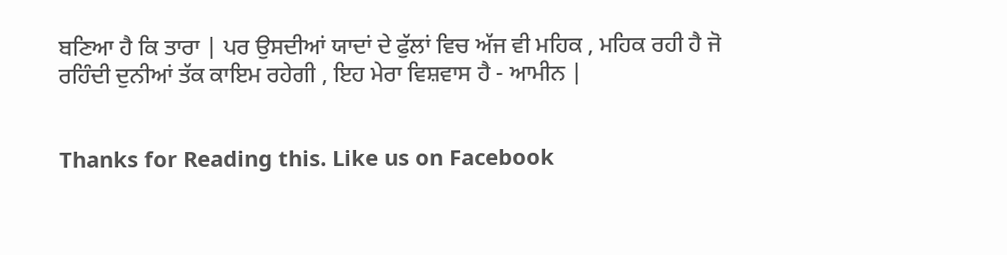ਬਣਿਆ ਹੈ ਕਿ ਤਾਰਾ | ਪਰ ਉਸਦੀਆਂ ਯਾਦਾਂ ਦੇ ਫੁੱਲਾਂ ਵਿਚ ਅੱਜ ਵੀ ਮਹਿਕ , ਮਹਿਕ ਰਹੀ ਹੈ ਜੋ ਰਹਿੰਦੀ ਦੁਨੀਆਂ ਤੱਕ ਕਾਇਮ ਰਹੇਗੀ , ਇਹ ਮੇਰਾ ਵਿਸ਼ਵਾਸ ਹੈ - ਆਮੀਨ |


Thanks for Reading this. Like us on Facebook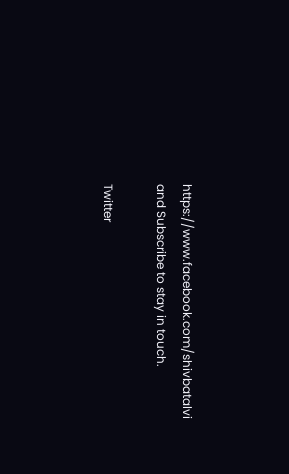https://www.facebook.com/shivbatalvi and Subscribe to stay in touch.

Twitter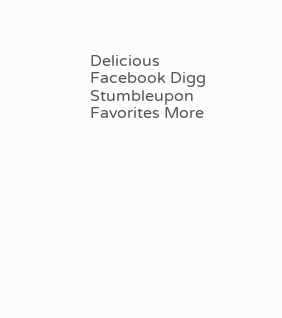Delicious Facebook Digg Stumbleupon Favorites More